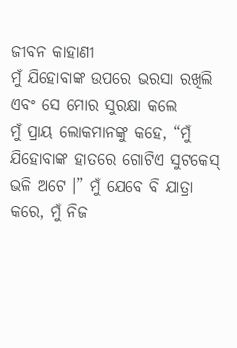ଜୀବନ କାହାଣୀ
ମୁଁ ଯିହୋବାଙ୍କ ଉପରେ ଭରସା ରଖିଲି ଏବଂ ସେ ମୋର ସୁରକ୍ଷା କଲେ
ମୁଁ ପ୍ରାୟ ଲୋକମାନଙ୍କୁ କହେ, “ମୁଁ ଯିହୋବାଙ୍କ ହାତରେ ଗୋଟିଏ ସୁଟକେସ୍ ଭଳି ଅଟେ ।” ମୁଁ ଯେବେ ବି ଯାତ୍ରା କରେ, ମୁଁ ନିଜ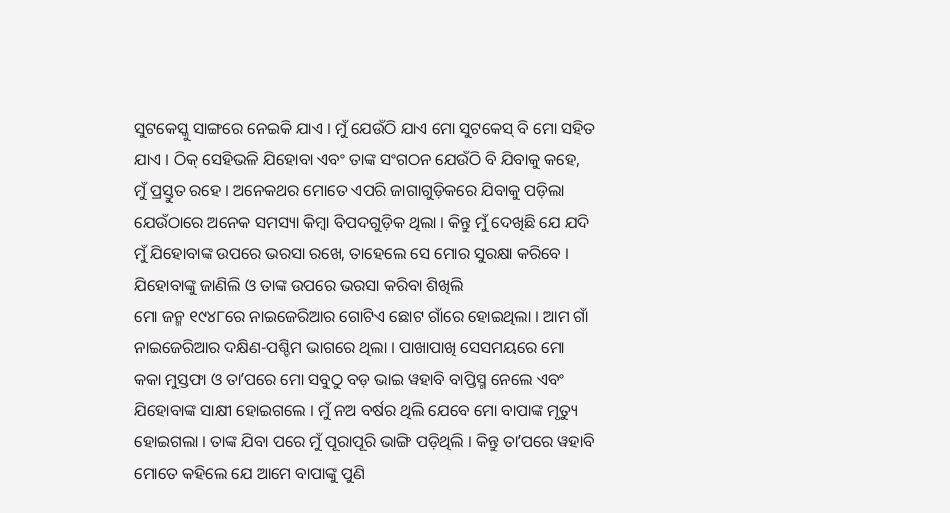ସୁଟକେସ୍କୁ ସାଙ୍ଗରେ ନେଇକି ଯାଏ । ମୁଁ ଯେଉଁଠି ଯାଏ ମୋ ସୁଟକେସ୍ ବି ମୋ ସହିତ ଯାଏ । ଠିକ୍ ସେହିଭଳି ଯିହୋବା ଏବଂ ତାଙ୍କ ସଂଗଠନ ଯେଉଁଠି ବି ଯିବାକୁ କହେ, ମୁଁ ପ୍ରସ୍ତୁତ ରହେ । ଅନେକଥର ମୋତେ ଏପରି ଜାଗାଗୁଡ଼ିକରେ ଯିବାକୁ ପଡ଼ିଲା ଯେଉଁଠାରେ ଅନେକ ସମସ୍ୟା କିମ୍ବା ବିପଦଗୁଡ଼ିକ ଥିଲା । କିନ୍ତୁ ମୁଁ ଦେଖିଛି ଯେ ଯଦି ମୁଁ ଯିହୋବାଙ୍କ ଉପରେ ଭରସା ରଖେ, ତାହେଲେ ସେ ମୋର ସୁରକ୍ଷା କରିବେ ।
ଯିହୋବାଙ୍କୁ ଜାଣିଲି ଓ ତାଙ୍କ ଉପରେ ଭରସା କରିବା ଶିଖିଲି
ମୋ ଜନ୍ମ ୧୯୪୮ରେ ନାଇଜେରିଆର ଗୋଟିଏ ଛୋଟ ଗାଁରେ ହୋଇଥିଲା । ଆମ ଗାଁ ନାଇଜେରିଆର ଦକ୍ଷିଣ-ପଶ୍ଚିମ ଭାଗରେ ଥିଲା । ପାଖାପାଖି ସେସମୟରେ ମୋ କକା ମୁସ୍ତଫା ଓ ତାʼପରେ ମୋ ସବୁଠୁ ବଡ଼ ଭାଇ ୱହାବି ବାପ୍ତିସ୍ମ ନେଲେ ଏବଂ ଯିହୋବାଙ୍କ ସାକ୍ଷୀ ହୋଇଗଲେ । ମୁଁ ନଅ ବର୍ଷର ଥିଲି ଯେବେ ମୋ ବାପାଙ୍କ ମୃତ୍ୟୁ ହୋଇଗଲା । ତାଙ୍କ ଯିବା ପରେ ମୁଁ ପୂରାପୂରି ଭାଙ୍ଗି ପଡ଼ିଥିଲି । କିନ୍ତୁ ତାʼପରେ ୱହାବି ମୋତେ କହିଲେ ଯେ ଆମେ ବାପାଙ୍କୁ ପୁଣି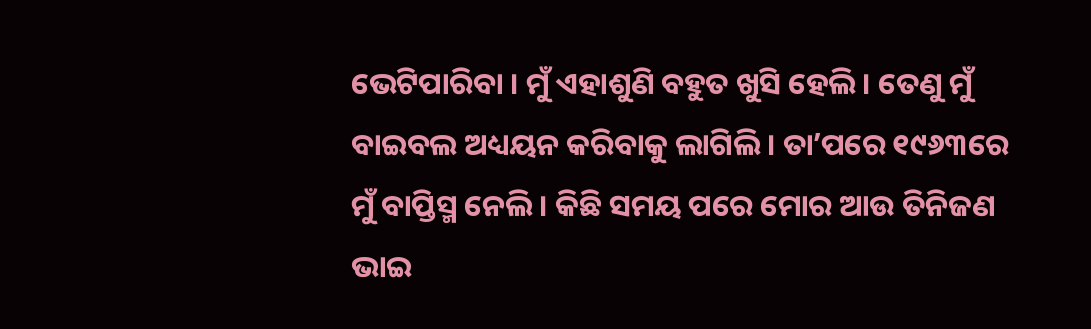ଭେଟିପାରିବା । ମୁଁ ଏହାଶୁଣି ବହୁତ ଖୁସି ହେଲି । ତେଣୁ ମୁଁ ବାଇବଲ ଅଧ୍ୟୟନ କରିବାକୁ ଲାଗିଲି । ତାʼପରେ ୧୯୬୩ରେ ମୁଁ ବାପ୍ତିସ୍ମ ନେଲି । କିଛି ସମୟ ପରେ ମୋର ଆଉ ତିନିଜଣ ଭାଇ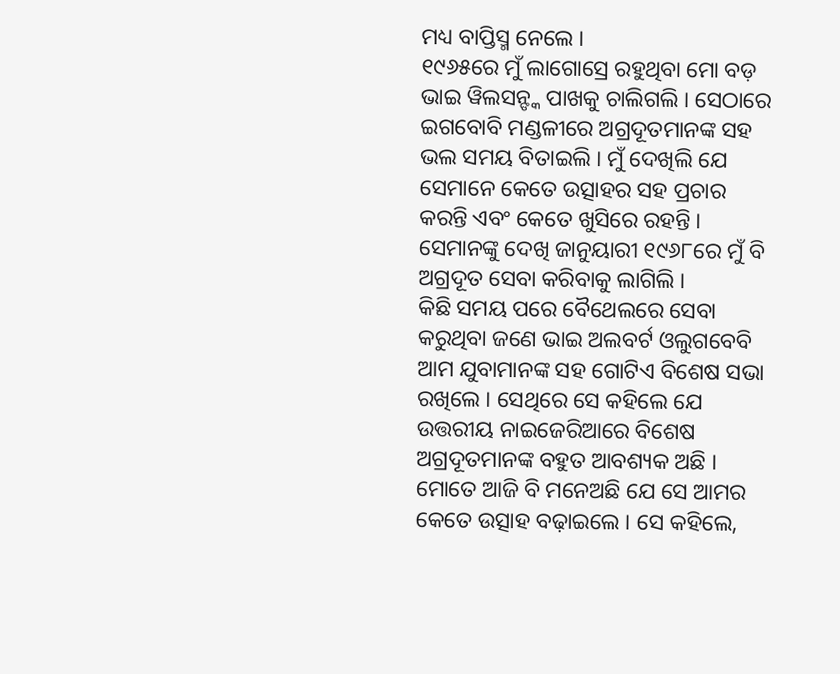ମଧ୍ୟ ବାପ୍ତିସ୍ମ ନେଲେ ।
୧୯୬୫ରେ ମୁଁ ଲାଗୋସ୍ରେ ରହୁଥିବା ମୋ ବଡ଼ ଭାଇ ୱିଲସନ୍ଙ୍କ ପାଖକୁ ଚାଲିଗଲି । ସେଠାରେ ଇଗବୋବି ମଣ୍ଡଳୀରେ ଅଗ୍ରଦୂତମାନଙ୍କ ସହ ଭଲ ସମୟ ବିତାଇଲି । ମୁଁ ଦେଖିଲି ଯେ ସେମାନେ କେତେ ଉତ୍ସାହର ସହ ପ୍ରଚାର କରନ୍ତି ଏବଂ କେତେ ଖୁସିରେ ରହନ୍ତି । ସେମାନଙ୍କୁ ଦେଖି ଜାନୁୟାରୀ ୧୯୬୮ରେ ମୁଁ ବି ଅଗ୍ରଦୂତ ସେବା କରିବାକୁ ଲାଗିଲି ।
କିଛି ସମୟ ପରେ ବୈଥେଲରେ ସେବା କରୁଥିବା ଜଣେ ଭାଇ ଅଲବର୍ଟ ଓଲୁଗବେବି ଆମ ଯୁବାମାନଙ୍କ ସହ ଗୋଟିଏ ବିଶେଷ ସଭା ରଖିଲେ । ସେଥିରେ ସେ କହିଲେ ଯେ ଉତ୍ତରୀୟ ନାଇଜେରିଆରେ ବିଶେଷ ଅଗ୍ରଦୂତମାନଙ୍କ ବହୁତ ଆବଶ୍ୟକ ଅଛି । ମୋତେ ଆଜି ବି ମନେଅଛି ଯେ ସେ ଆମର କେତେ ଉତ୍ସାହ ବଢ଼ାଇଲେ । ସେ କହିଲେ,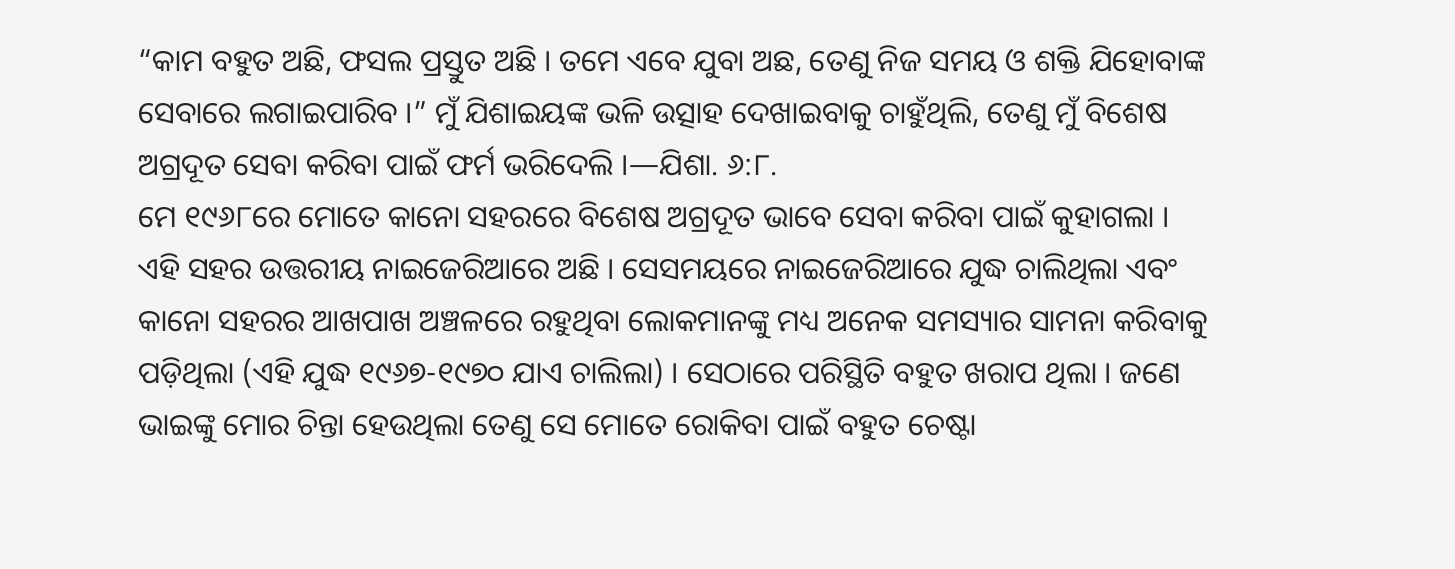“କାମ ବହୁତ ଅଛି, ଫସଲ ପ୍ରସ୍ତୁତ ଅଛି । ତମେ ଏବେ ଯୁବା ଅଛ, ତେଣୁ ନିଜ ସମୟ ଓ ଶକ୍ତି ଯିହୋବାଙ୍କ ସେବାରେ ଲଗାଇପାରିବ ।” ମୁଁ ଯିଶାଇୟଙ୍କ ଭଳି ଉତ୍ସାହ ଦେଖାଇବାକୁ ଚାହୁଁଥିଲି, ତେଣୁ ମୁଁ ବିଶେଷ ଅଗ୍ରଦୂତ ସେବା କରିବା ପାଇଁ ଫର୍ମ ଭରିଦେଲି ।—ଯିଶା. ୬:୮.
ମେ ୧୯୬୮ରେ ମୋତେ କାନୋ ସହରରେ ବିଶେଷ ଅଗ୍ରଦୂତ ଭାବେ ସେବା କରିବା ପାଇଁ କୁହାଗଲା । ଏହି ସହର ଉତ୍ତରୀୟ ନାଇଜେରିଆରେ ଅଛି । ସେସମୟରେ ନାଇଜେରିଆରେ ଯୁଦ୍ଧ ଚାଲିଥିଲା ଏବଂ କାନୋ ସହରର ଆଖପାଖ ଅଞ୍ଚଳରେ ରହୁଥିବା ଲୋକମାନଙ୍କୁ ମଧ୍ୟ ଅନେକ ସମସ୍ୟାର ସାମନା କରିବାକୁ ପଡ଼ିଥିଲା (ଏହି ଯୁଦ୍ଧ ୧୯୬୭-୧୯୭୦ ଯାଏ ଚାଲିଲା) । ସେଠାରେ ପରିସ୍ଥିତି ବହୁତ ଖରାପ ଥିଲା । ଜଣେ ଭାଇଙ୍କୁ ମୋର ଚିନ୍ତା ହେଉଥିଲା ତେଣୁ ସେ ମୋତେ ରୋକିବା ପାଇଁ ବହୁତ ଚେଷ୍ଟା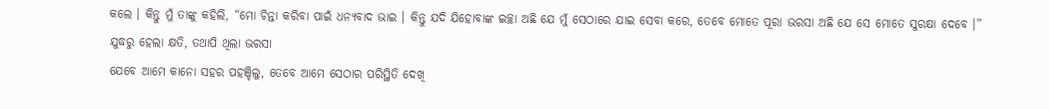କଲେ । କିନ୍ତୁ ମୁଁ ତାଙ୍କୁ କହିଲି, “ମୋ ଚିନ୍ତା କରିବା ପାଇଁ ଧନ୍ୟବାଦ ଭାଇ । କିନ୍ତୁ ଯଦି ଯିହୋବାଙ୍କ ଇଚ୍ଛା ଅଛି ଯେ ମୁଁ ସେଠାରେ ଯାଇ ସେବା କରେ, ତେବେ ମୋତେ ପୂରା ଭରସା ଅଛି ଯେ ସେ ମୋତେ ସୁରକ୍ଷା ଦେବେ ।”
ଯୁଦ୍ଧରୁ ହେଲା କ୍ଷତି, ତଥାପି ଥିଲା ଭରସା
ଯେବେ ଆମେ କାନୋ ସହର ପହଞ୍ଚିଲୁ, ତେବେ ଆମେ ସେଠାର ପରିସ୍ଥିତି ଦେଖି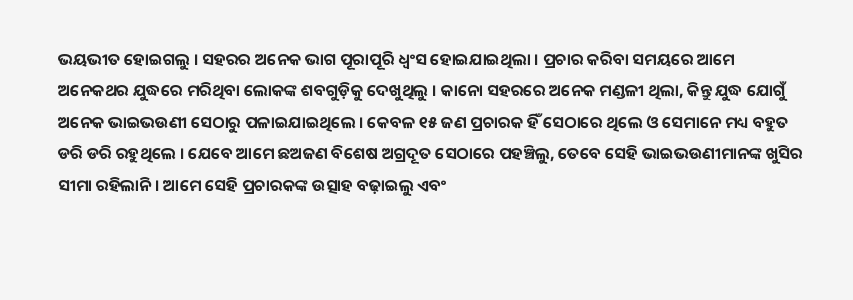ଭୟଭୀତ ହୋଇଗଲୁ । ସହରର ଅନେକ ଭାଗ ପୂରାପୂରି ଧ୍ୱଂସ ହୋଇଯାଇଥିଲା । ପ୍ରଚାର କରିବା ସମୟରେ ଆମେ ଅନେକଥର ଯୁଦ୍ଧରେ ମରିଥିବା ଲୋକଙ୍କ ଶବଗୁଡ଼ିକୁ ଦେଖୁଥିଲୁ । କାନୋ ସହରରେ ଅନେକ ମଣ୍ଡଳୀ ଥିଲା, କିନ୍ତୁ ଯୁଦ୍ଧ ଯୋଗୁଁ ଅନେକ ଭାଇଭଉଣୀ ସେଠାରୁ ପଳାଇଯାଇଥିଲେ । କେବଳ ୧୫ ଜଣ ପ୍ରଚାରକ ହିଁ ସେଠାରେ ଥିଲେ ଓ ସେମାନେ ମଧ୍ୟ ବହୁତ ଡରି ଡରି ରହୁଥିଲେ । ଯେବେ ଆମେ ଛଅଜଣ ବିଶେଷ ଅଗ୍ରଦୂତ ସେଠାରେ ପହଞ୍ଚିଲୁ, ତେବେ ସେହି ଭାଇଭଉଣୀମାନଙ୍କ ଖୁସିର ସୀମା ରହିଲାନି । ଆମେ ସେହି ପ୍ରଚାରକଙ୍କ ଉତ୍ସାହ ବଢ଼ାଇଲୁ ଏବଂ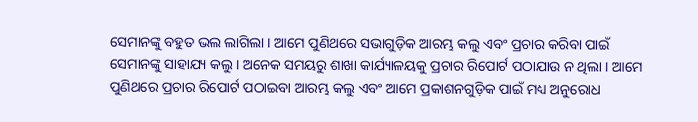ସେମାନଙ୍କୁ ବହୁତ ଭଲ ଲାଗିଲା । ଆମେ ପୁଣିଥରେ ସଭାଗୁଡ଼ିକ ଆରମ୍ଭ କଲୁ ଏବଂ ପ୍ରଚାର କରିବା ପାଇଁ ସେମାନଙ୍କୁ ସାହାଯ୍ୟ କଲୁ । ଅନେକ ସମୟରୁ ଶାଖା କାର୍ଯ୍ୟାଳୟକୁ ପ୍ରଚାର ରିପୋର୍ଟ ପଠାଯାଉ ନ ଥିଲା । ଆମେ ପୁଣିଥରେ ପ୍ରଚାର ରିପୋର୍ଟ ପଠାଇବା ଆରମ୍ଭ କଲୁ ଏବଂ ଆମେ ପ୍ରକାଶନଗୁଡ଼ିକ ପାଇଁ ମଧ୍ୟ ଅନୁରୋଧ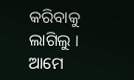କରିବାକୁ ଲାଗିଲୁ ।
ଆମେ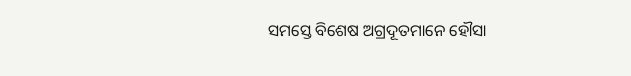ସମସ୍ତେ ବିଶେଷ ଅଗ୍ରଦୂତମାନେ ହୌସା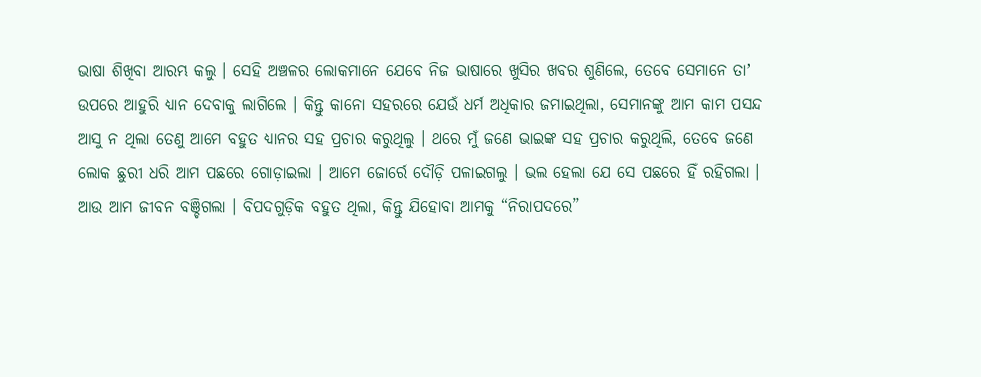ଭାଷା ଶିଖିବା ଆରମ୍ଭ କଲୁ । ସେହି ଅଞ୍ଚଳର ଲୋକମାନେ ଯେବେ ନିଜ ଭାଷାରେ ଖୁସିର ଖବର ଶୁଣିଲେ, ତେବେ ସେମାନେ ତାʼ ଉପରେ ଆହୁରି ଧ୍ୟାନ ଦେବାକୁ ଲାଗିଲେ । କିନ୍ତୁ କାନୋ ସହରରେ ଯେଉଁ ଧର୍ମ ଅଧିକାର ଜମାଇଥିଲା, ସେମାନଙ୍କୁ ଆମ କାମ ପସନ୍ଦ ଆସୁ ନ ଥିଲା ତେଣୁ ଆମେ ବହୁତ ଧ୍ୟାନର ସହ ପ୍ରଚାର କରୁଥିଲୁ । ଥରେ ମୁଁ ଜଣେ ଭାଇଙ୍କ ସହ ପ୍ରଚାର କରୁଥିଲି, ତେବେ ଜଣେ ଲୋକ ଛୁରୀ ଧରି ଆମ ପଛରେ ଗୋଡ଼ାଇଲା । ଆମେ ଜୋର୍ରେ ଦୌଡ଼ି ପଳାଇଗଲୁ । ଭଲ ହେଲା ଯେ ସେ ପଛରେ ହିଁ ରହିଗଲା । ଆଉ ଆମ ଜୀବନ ବଞ୍ଚିଗଲା । ବିପଦଗୁଡ଼ିକ ବହୁତ ଥିଲା, କିନ୍ତୁ ଯିହୋବା ଆମକୁ “ନିରାପଦରେ”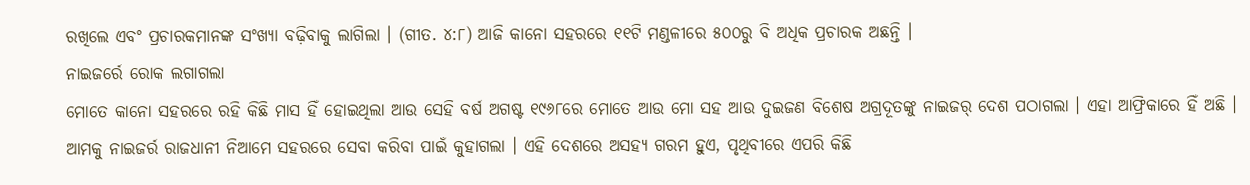ରଖିଲେ ଏବଂ ପ୍ରଚାରକମାନଙ୍କ ସଂଖ୍ୟା ବଢ଼ିବାକୁ ଲାଗିଲା । (ଗୀତ. ୪:୮) ଆଜି କାନୋ ସହରରେ ୧୧ଟି ମଣ୍ଡଳୀରେ ୫୦୦ରୁ ବି ଅଧିକ ପ୍ରଚାରକ ଅଛନ୍ତି ।
ନାଇଜର୍ରେ ରୋକ ଲଗାଗଲା
ମୋତେ କାନୋ ସହରରେ ରହି କିଛି ମାସ ହିଁ ହୋଇଥିଲା ଆଉ ସେହି ବର୍ଷ ଅଗଷ୍ଟ ୧୯୬୮ରେ ମୋତେ ଆଉ ମୋ ସହ ଆଉ ଦୁଇଜଣ ବିଶେଷ ଅଗ୍ରଦୂତଙ୍କୁ ନାଇଜର୍ ଦେଶ ପଠାଗଲା । ଏହା ଆଫ୍ରିକାରେ ହିଁ ଅଛି ।
ଆମକୁ ନାଇଜର୍ର ରାଜଧାନୀ ନିଆମେ ସହରରେ ସେବା କରିବା ପାଇଁ କୁହାଗଲା । ଏହି ଦେଶରେ ଅସହ୍ୟ ଗରମ ହୁଏ, ପୃଥିବୀରେ ଏପରି କିଛି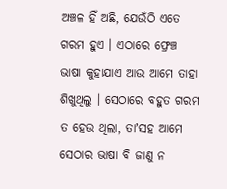ଅଞ୍ଚଳ ହିଁ ଅଛି, ଯେଉଁଠି ଏତେ ଗରମ ହୁଏ । ଏଠାରେ ଫ୍ରେଞ୍ଚ ଭାଷା କୁହାଯାଏ ଆଉ ଆମେ ତାହା ଶିଖୁଥିଲୁ । ସେଠାରେ ବହୁତ ଗରମ ତ ହେଉ ଥିଲା, ତାʼସହ ଆମେ ସେଠାର ଭାଷା ବି ଜାଣୁ ନ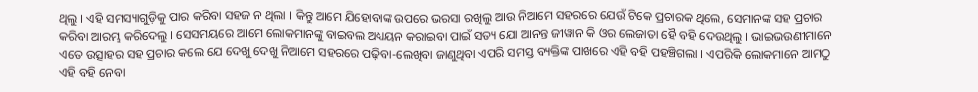ଥିଲୁ । ଏହି ସମସ୍ୟାଗୁଡ଼ିକୁ ପାର କରିବା ସହଜ ନ ଥିଲା । କିନ୍ତୁ ଆମେ ଯିହୋବାଙ୍କ ଉପରେ ଭରସା ରଖିଲୁ ଆଉ ନିଆମେ ସହରରେ ଯେଉଁ ଟିକେ ପ୍ରଚାରକ ଥିଲେ, ସେମାନଙ୍କ ସହ ପ୍ରଚାର କରିବା ଆରମ୍ଭ କରିଦେଲୁ । ସେସମୟରେ ଆମେ ଲୋକମାନଙ୍କୁ ବାଇବଲ ଅଧ୍ୟୟନ କରାଇବା ପାଇଁ ସତ୍ୟ ଯୋ ଆନନ୍ତ ଜୀୱାନ କି ଓର ଲେଜାତା ହୈ ବହି ଦେଉଥିଲୁ । ଭାଇଭଉଣୀମାନେ ଏତେ ଉତ୍ସାହର ସହ ପ୍ରଚାର କଲେ ଯେ ଦେଖୁ ଦେଖୁ ନିଆମେ ସହରରେ ପଢ଼ିବା-ଲେଖିବା ଜାଣୁଥିବା ଏପରି ସମସ୍ତ ବ୍ୟକ୍ତିଙ୍କ ପାଖରେ ଏହି ବହି ପହଞ୍ଚିଗଲା । ଏପରିକି ଲୋକମାନେ ଆମଠୁ ଏହି ବହି ନେବା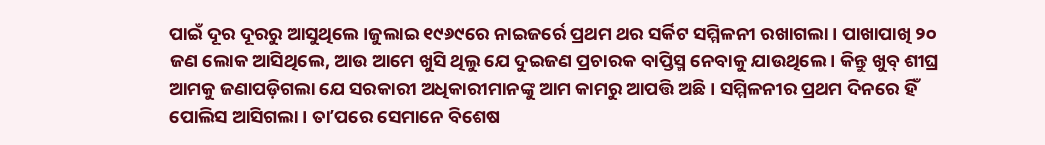ପାଇଁ ଦୂର ଦୂରରୁ ଆସୁଥିଲେ ।ଜୁଲାଇ ୧୯୬୯ରେ ନାଇଜର୍ରେ ପ୍ରଥମ ଥର ସର୍କିଟ ସମ୍ମିଳନୀ ରଖାଗଲା । ପାଖାପାଖି ୨୦ ଜଣ ଲୋକ ଆସିଥିଲେ, ଆଉ ଆମେ ଖୁସି ଥିଲୁ ଯେ ଦୁଇଜଣ ପ୍ରଚାରକ ବାପ୍ତିସ୍ମ ନେବାକୁ ଯାଉଥିଲେ । କିନ୍ତୁ ଖୁବ୍ ଶୀଘ୍ର ଆମକୁ ଜଣାପଡ଼ିଗଲା ଯେ ସରକାରୀ ଅଧିକାରୀମାନଙ୍କୁ ଆମ କାମରୁ ଆପତ୍ତି ଅଛି । ସମ୍ମିଳନୀର ପ୍ରଥମ ଦିନରେ ହିଁ ପୋଲିସ ଆସିଗଲା । ତାʼପରେ ସେମାନେ ବିଶେଷ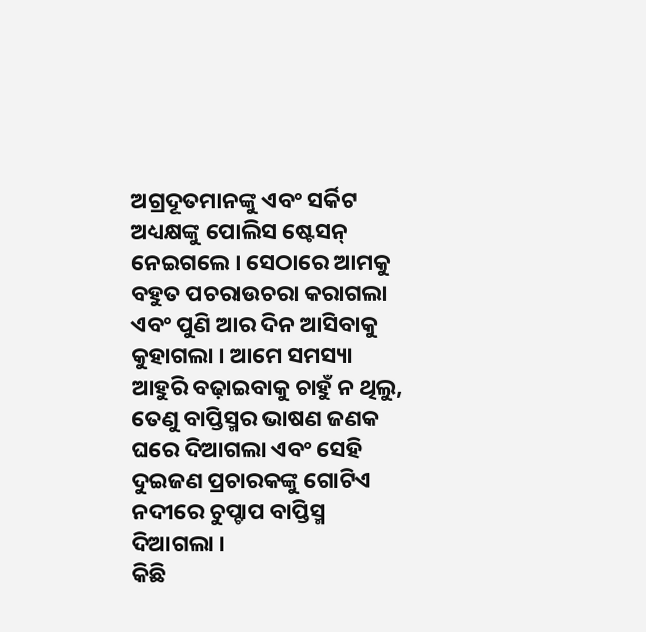ଅଗ୍ରଦୂତମାନଙ୍କୁ ଏବଂ ସର୍କିଟ ଅଧ୍ୟକ୍ଷଙ୍କୁ ପୋଲିସ ଷ୍ଟେସନ୍ ନେଇଗଲେ । ସେଠାରେ ଆମକୁ ବହୁତ ପଚରାଉଚରା କରାଗଲା ଏବଂ ପୁଣି ଆର ଦିନ ଆସିବାକୁ କୁହାଗଲା । ଆମେ ସମସ୍ୟା ଆହୁରି ବଢ଼ାଇବାକୁ ଚାହୁଁ ନ ଥିଲୁ, ତେଣୁ ବାପ୍ତିସ୍ମର ଭାଷଣ ଜଣକ ଘରେ ଦିଆଗଲା ଏବଂ ସେହି ଦୁଇଜଣ ପ୍ରଚାରକଙ୍କୁ ଗୋଟିଏ ନଦୀରେ ଚୁପ୍ଚାପ ବାପ୍ତିସ୍ମ ଦିଆଗଲା ।
କିଛି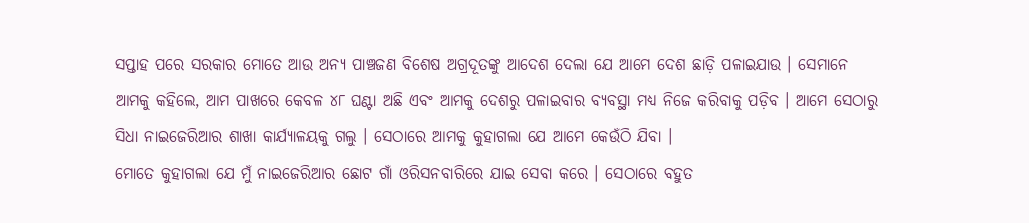ସପ୍ତାହ ପରେ ସରକାର ମୋତେ ଆଉ ଅନ୍ୟ ପାଞ୍ଚଜଣ ବିଶେଷ ଅଗ୍ରଦୂତଙ୍କୁ ଆଦେଶ ଦେଲା ଯେ ଆମେ ଦେଶ ଛାଡ଼ି ପଳାଇଯାଉ । ସେମାନେ ଆମକୁ କହିଲେ, ଆମ ପାଖରେ କେବଳ ୪୮ ଘଣ୍ଟା ଅଛି ଏବଂ ଆମକୁ ଦେଶରୁ ପଳାଇବାର ବ୍ୟବସ୍ଥା ମଧ୍ୟ ନିଜେ କରିବାକୁ ପଡ଼ିବ । ଆମେ ସେଠାରୁ ସିଧା ନାଇଜେରିଆର ଶାଖା କାର୍ଯ୍ୟାଳୟକୁ ଗଲୁ । ସେଠାରେ ଆମକୁ କୁହାଗଲା ଯେ ଆମେ କେଉଁଠି ଯିବା ।
ମୋତେ କୁହାଗଲା ଯେ ମୁଁ ନାଇଜେରିଆର ଛୋଟ ଗାଁ ଓରିସନବାରିରେ ଯାଇ ସେବା କରେ । ସେଠାରେ ବହୁତ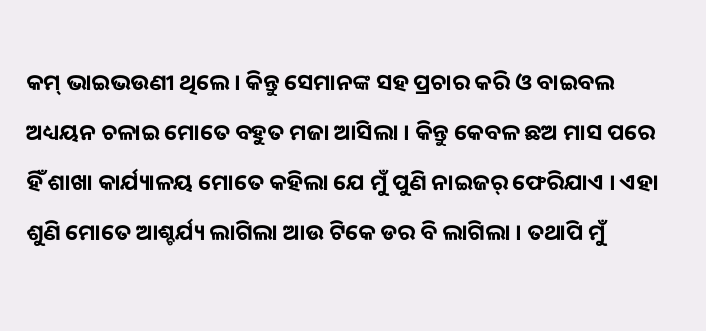କମ୍ ଭାଇଭଉଣୀ ଥିଲେ । କିନ୍ତୁ ସେମାନଙ୍କ ସହ ପ୍ରଚାର କରି ଓ ବାଇବଲ ଅଧ୍ୟୟନ ଚଳାଇ ମୋତେ ବହୁତ ମଜା ଆସିଲା । କିନ୍ତୁ କେବଳ ଛଅ ମାସ ପରେ ହିଁ ଶାଖା କାର୍ଯ୍ୟାଳୟ ମୋତେ କହିଲା ଯେ ମୁଁ ପୁଣି ନାଇଜର୍ ଫେରିଯାଏ । ଏହା ଶୁଣି ମୋତେ ଆଶ୍ଚର୍ଯ୍ୟ ଲାଗିଲା ଆଉ ଟିକେ ଡର ବି ଲାଗିଲା । ତଥାପି ମୁଁ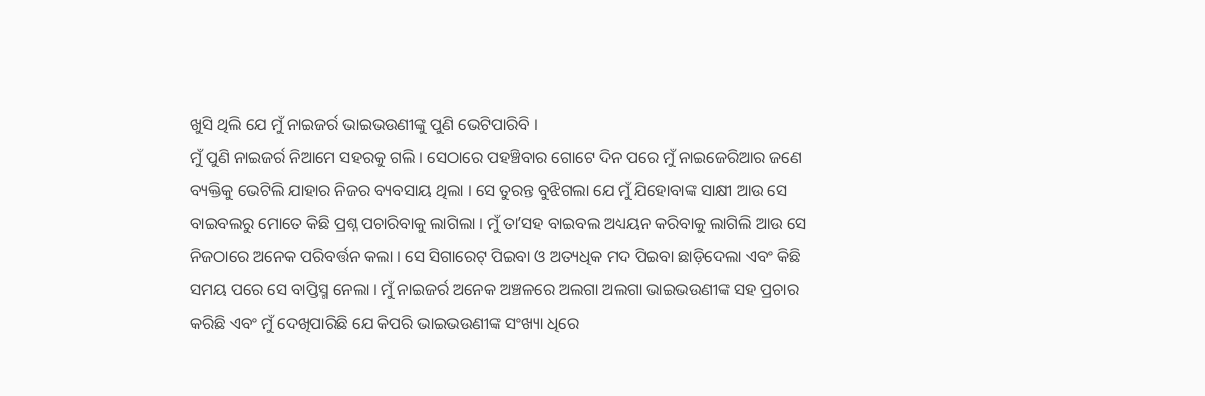ଖୁସି ଥିଲି ଯେ ମୁଁ ନାଇଜର୍ର ଭାଇଭଉଣୀଙ୍କୁ ପୁଣି ଭେଟିପାରିବି ।
ମୁଁ ପୁଣି ନାଇଜର୍ର ନିଆମେ ସହରକୁ ଗଲି । ସେଠାରେ ପହଞ୍ଚିବାର ଗୋଟେ ଦିନ ପରେ ମୁଁ ନାଇଜେରିଆର ଜଣେ ବ୍ୟକ୍ତିକୁ ଭେଟିଲି ଯାହାର ନିଜର ବ୍ୟବସାୟ ଥିଲା । ସେ ତୁରନ୍ତ ବୁଝିଗଲା ଯେ ମୁଁ ଯିହୋବାଙ୍କ ସାକ୍ଷୀ ଆଉ ସେ ବାଇବଲରୁ ମୋତେ କିଛି ପ୍ରଶ୍ନ ପଚାରିବାକୁ ଲାଗିଲା । ମୁଁ ତାʼସହ ବାଇବଲ ଅଧ୍ୟୟନ କରିବାକୁ ଲାଗିଲି ଆଉ ସେ ନିଜଠାରେ ଅନେକ ପରିବର୍ତ୍ତନ କଲା । ସେ ସିଗାରେଟ୍ ପିଇବା ଓ ଅତ୍ୟଧିକ ମଦ ପିଇବା ଛାଡ଼ିଦେଲା ଏବଂ କିଛି ସମୟ ପରେ ସେ ବାପ୍ତିସ୍ମ ନେଲା । ମୁଁ ନାଇଜର୍ର ଅନେକ ଅଞ୍ଚଳରେ ଅଲଗା ଅଲଗା ଭାଇଭଉଣୀଙ୍କ ସହ ପ୍ରଚାର କରିଛି ଏବଂ ମୁଁ ଦେଖିପାରିଛି ଯେ କିପରି ଭାଇଭଉଣୀଙ୍କ ସଂଖ୍ୟା ଧିରେ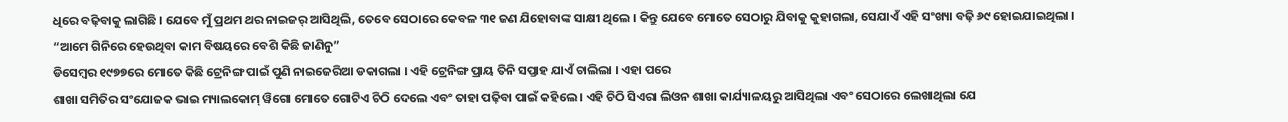ଧିରେ ବଢ଼ିବାକୁ ଲାଗିଛି । ଯେବେ ମୁଁ ପ୍ରଥମ ଥର ନାଇଜର୍ ଆସିଥିଲି, ତେବେ ସେଠାରେ କେବଳ ୩୧ ଜଣ ଯିହୋବାଙ୍କ ସାକ୍ଷୀ ଥିଲେ । କିନ୍ତୁ ଯେବେ ମୋତେ ସେଠାରୁ ଯିବାକୁ କୁହାଗଲା, ସେଯାଏଁ ଏହି ସଂଖ୍ୟା ବଢ଼ି ୬୯ ହୋଇଯାଇଥିଲା ।
“ଆମେ ଗିନିରେ ହେଉଥିବା କାମ ବିଷୟରେ ବେଶି କିଛି ଜାଣିନୁ”
ଡିସେମ୍ବର ୧୯୭୭ରେ ମୋତେ କିଛି ଟ୍ରେନିଙ୍ଗ ପାଇଁ ପୁଣି ନାଇଜେରିଆ ଡକାଗଲା । ଏହି ଟ୍ରେନିଙ୍ଗ ପ୍ରାୟ ତିନି ସପ୍ତାହ ଯାଏଁ ଚାଲିଲା । ଏହା ପରେ
ଶାଖା ସମିତିର ସଂଯୋଜକ ଭାଇ ମ୍ୟାଲକୋମ୍ ୱିଗୋ ମୋତେ ଗୋଟିଏ ଚିଠି ଦେଲେ ଏବଂ ତାହା ପଢ଼ିବା ପାଇଁ କହିଲେ । ଏହି ଚିଠି ସିଏରା ଲିଓନ ଶାଖା କାର୍ଯ୍ୟାଳୟରୁ ଆସିଥିଲା ଏବଂ ସେଠାରେ ଲେଖାଥିଲା ଯେ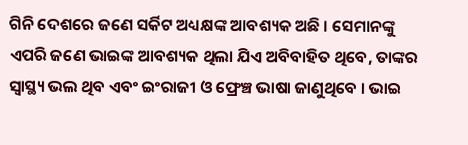ଗିନି ଦେଶରେ ଜଣେ ସର୍କିଟ ଅଧ୍ୟକ୍ଷଙ୍କ ଆବଶ୍ୟକ ଅଛି । ସେମାନଙ୍କୁ ଏପରି ଜଣେ ଭାଇଙ୍କ ଆବଶ୍ୟକ ଥିଲା ଯିଏ ଅବିବାହିତ ଥିବେ, ତାଙ୍କର ସ୍ୱାସ୍ଥ୍ୟ ଭଲ ଥିବ ଏବଂ ଇଂରାଜୀ ଓ ଫ୍ରେଞ୍ଚ ଭାଷା ଜାଣୁଥିବେ । ଭାଇ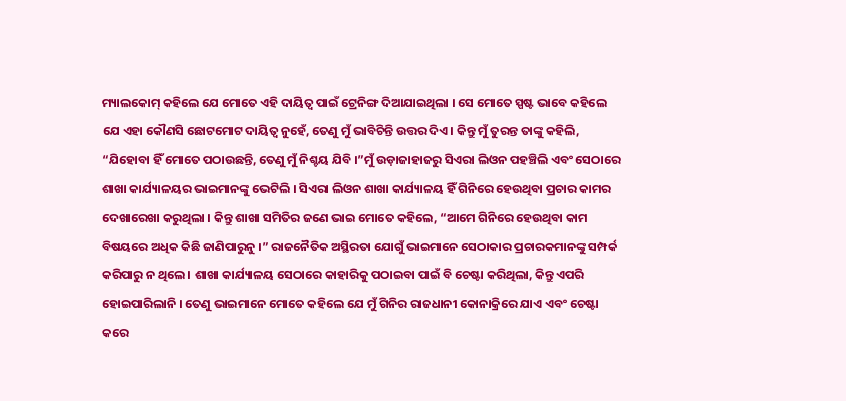ମ୍ୟାଲକୋମ୍ କହିଲେ ଯେ ମୋତେ ଏହି ଦାୟିତ୍ୱ ପାଇଁ ଟ୍ରେନିଙ୍ଗ ଦିଆଯାଇଥିଲା । ସେ ମୋତେ ସ୍ପଷ୍ଟ ଭାବେ କହିଲେ ଯେ ଏହା କୌଣସି ଛୋଟମୋଟ ଦାୟିତ୍ୱ ନୁହେଁ, ତେଣୁ ମୁଁ ଭାବିଚିନ୍ତି ଉତ୍ତର ଦିଏ । କିନ୍ତୁ ମୁଁ ତୁରନ୍ତ ତାଙ୍କୁ କହିଲି, “ଯିହୋବା ହିଁ ମୋତେ ପଠାଉଛନ୍ତି, ତେଣୁ ମୁଁ ନିଶ୍ଚୟ ଯିବି ।”ମୁଁ ଉଡ଼ାଜାହାଜରୁ ସିଏରା ଲିଓନ ପହଞ୍ଚିଲି ଏବଂ ସେଠାରେ ଶାଖା କାର୍ଯ୍ୟାଳୟର ଭାଇମାନଙ୍କୁ ଭେଟିଲି । ସିଏରା ଲିଓନ ଶାଖା କାର୍ଯ୍ୟାଳୟ ହିଁ ଗିନିରେ ହେଉଥିବା ପ୍ରଚାର କାମର ଦେଖାରେଖା କରୁଥିଲା । କିନ୍ତୁ ଶାଖା ସମିତିର ଜଣେ ଭାଇ ମୋତେ କହିଲେ, “ଆମେ ଗିନିରେ ହେଉଥିବା କାମ ବିଷୟରେ ଅଧିକ କିଛି ଜାଣିପାରୁନୁ ।” ରାଜନୈତିକ ଅସ୍ଥିରତା ଯୋଗୁଁ ଭାଇମାନେ ସେଠାକାର ପ୍ରଚାରକମାନଙ୍କୁ ସମ୍ପର୍କ କରିପାରୁ ନ ଥିଲେ । ଶାଖା କାର୍ଯ୍ୟାଳୟ ସେଠାରେ କାହାରିକୁ ପଠାଇବା ପାଇଁ ବି ଚେଷ୍ଟା କରିଥିଲା, କିନ୍ତୁ ଏପରି ହୋଇପାରିଲାନି । ତେଣୁ ଭାଇମାନେ ମୋତେ କହିଲେ ଯେ ମୁଁ ଗିନିର ରାଜଧାନୀ କୋନାକ୍ରିରେ ଯାଏ ଏବଂ ଚେଷ୍ଟା କରେ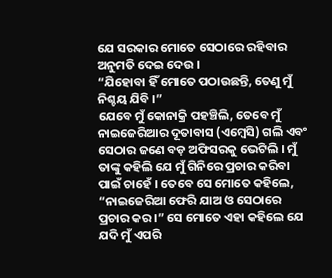ଯେ ସରକାର ମୋତେ ସେଠାରେ ରହିବାର ଅନୁମତି ଦେଇ ଦେଉ ।
“ଯିହୋବା ହିଁ ମୋତେ ପଠାଉଛନ୍ତି, ତେଣୁ ମୁଁ ନିଶ୍ଚୟ ଯିବି ।”
ଯେବେ ମୁଁ କୋନାକ୍ରି ପହଞ୍ଚିଲି, ତେବେ ମୁଁ ନାଇଜେରିଆର ଦୂତାବାସ (ଏମ୍ବେସି) ଗଲି ଏବଂ ସେଠାର ଜଣେ ବଡ଼ ଅଫିସରକୁ ଭେଟିଲି । ମୁଁ ତାଙ୍କୁ କହିଲି ଯେ ମୁଁ ଗିନିରେ ପ୍ରଚାର କରିବା ପାଇଁ ଚାହେଁ । ତେବେ ସେ ମୋତେ କହିଲେ, “ନାଇଜେରିଆ ଫେରି ଯାଅ ଓ ସେଠାରେ ପ୍ରଚାର କର ।” ସେ ମୋତେ ଏହା କହିଲେ ଯେ ଯଦି ମୁଁ ଏପରି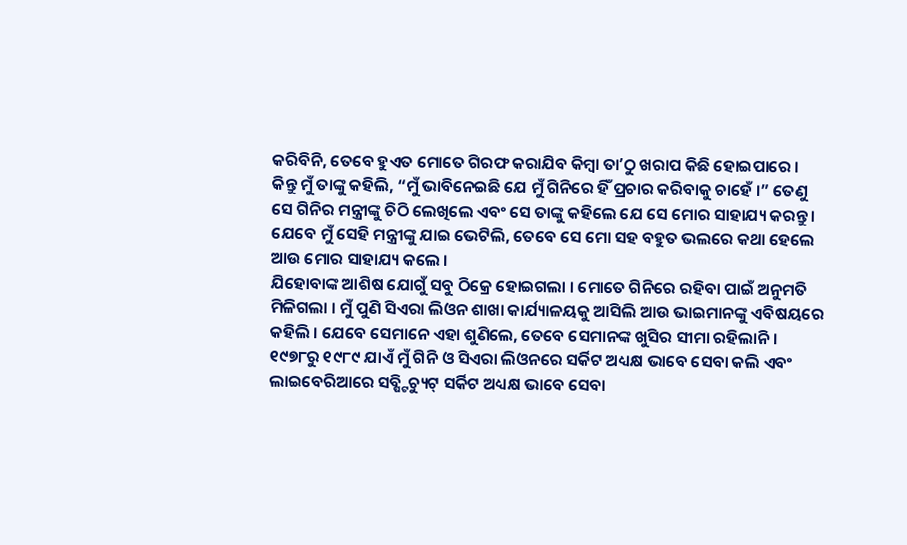କରିବିନି, ତେବେ ହୁଏତ ମୋତେ ଗିରଫ କରାଯିବ କିମ୍ବା ତାʼଠୁ ଖରାପ କିଛି ହୋଇପାରେ । କିନ୍ତୁ ମୁଁ ତାଙ୍କୁ କହିଲି, “ମୁଁ ଭାବିନେଇଛି ଯେ ମୁଁ ଗିନିରେ ହିଁ ପ୍ରଚାର କରିବାକୁ ଚାହେଁ ।” ତେଣୁ ସେ ଗିନିର ମନ୍ତ୍ରୀଙ୍କୁ ଚିଠି ଲେଖିଲେ ଏବଂ ସେ ତାଙ୍କୁ କହିଲେ ଯେ ସେ ମୋର ସାହାଯ୍ୟ କରନ୍ତୁ । ଯେବେ ମୁଁ ସେହି ମନ୍ତ୍ରୀଙ୍କୁ ଯାଇ ଭେଟିଲି, ତେବେ ସେ ମୋ ସହ ବହୁତ ଭଲରେ କଥା ହେଲେ ଆଉ ମୋର ସାହାଯ୍ୟ କଲେ ।
ଯିହୋବାଙ୍କ ଆଶିଷ ଯୋଗୁଁ ସବୁ ଠିକ୍ରେ ହୋଇଗଲା । ମୋତେ ଗିନିରେ ରହିବା ପାଇଁ ଅନୁମତି ମିଳିଗଲା । ମୁଁ ପୁଣି ସିଏରା ଲିଓନ ଶାଖା କାର୍ଯ୍ୟାଳୟକୁ ଆସିଲି ଆଉ ଭାଇମାନଙ୍କୁ ଏବିଷୟରେ କହିଲି । ଯେବେ ସେମାନେ ଏହା ଶୁଣିଲେ, ତେବେ ସେମାନଙ୍କ ଖୁସିର ସୀମା ରହିଲାନି ।
୧୯୭୮ରୁ ୧୯୮୯ ଯାଏଁ ମୁଁ ଗିନି ଓ ସିଏରା ଲିଓନରେ ସର୍କିଟ ଅଧ୍ୟକ୍ଷ ଭାବେ ସେବା କଲି ଏବଂ ଲାଇବେରିଆରେ ସବ୍ଷ୍ଟିଚ୍ୟୁଟ୍ ସର୍କିଟ ଅଧ୍ୟକ୍ଷ ଭାବେ ସେବା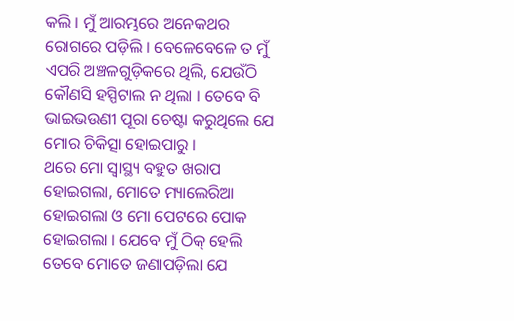କଲି । ମୁଁ ଆରମ୍ଭରେ ଅନେକଥର ରୋଗରେ ପଡ଼ିଲି । ବେଳେବେଳେ ତ ମୁଁ ଏପରି ଅଞ୍ଚଳଗୁଡ଼ିକରେ ଥିଲି, ଯେଉଁଠି କୌଣସି ହସ୍ପିଟାଲ ନ ଥିଲା । ତେବେ ବି ଭାଇଭଉଣୀ ପୂରା ଚେଷ୍ଟା କରୁଥିଲେ ଯେ ମୋର ଚିକିତ୍ସା ହୋଇପାରୁ ।
ଥରେ ମୋ ସ୍ୱାସ୍ଥ୍ୟ ବହୁତ ଖରାପ ହୋଇଗଲା, ମୋତେ ମ୍ୟାଲେରିଆ ହୋଇଗଲା ଓ ମୋ ପେଟରେ ପୋକ ହୋଇଗଲା । ଯେବେ ମୁଁ ଠିକ୍ ହେଲି ତେବେ ମୋତେ ଜଣାପଡ଼ିଲା ଯେ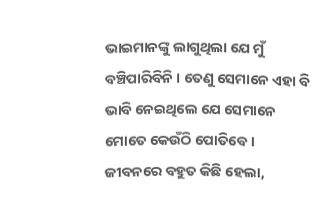ଭାଇମାନଙ୍କୁ ଲାଗୁଥିଲା ଯେ ମୁଁ ବଞ୍ଚିପାରିବିନି । ତେଣୁ ସେମାନେ ଏହା ବି ଭାବି ନେଇଥିଲେ ଯେ ସେମାନେ ମୋତେ କେଉଁଠି ପୋତିବେ । ଜୀବନରେ ବହୁତ କିଛି ହେଲା,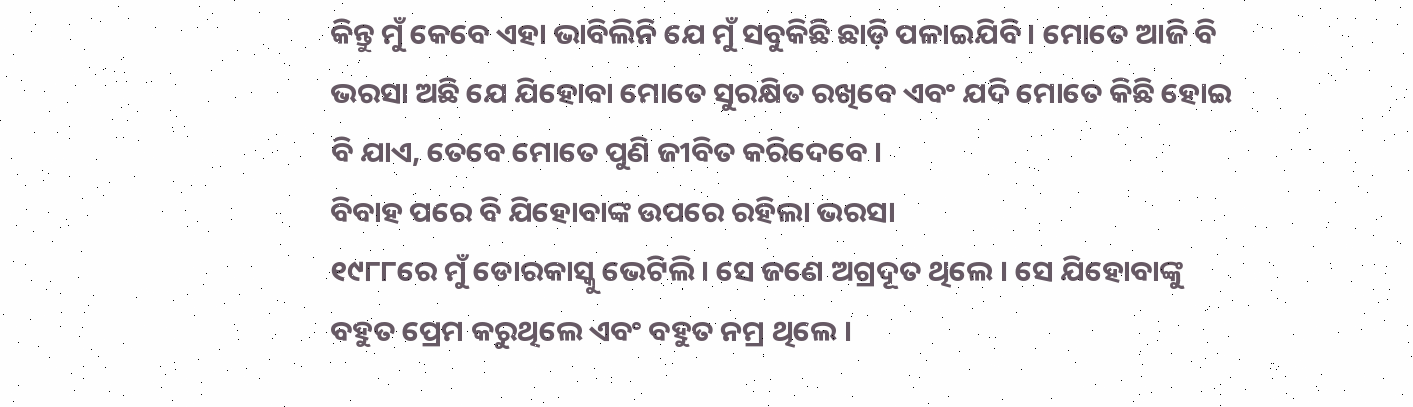କିନ୍ତୁ ମୁଁ କେବେ ଏହା ଭାବିଲିନି ଯେ ମୁଁ ସବୁକିଛି ଛାଡ଼ି ପଳାଇଯିବି । ମୋତେ ଆଜି ବି ଭରସା ଅଛି ଯେ ଯିହୋବା ମୋତେ ସୁରକ୍ଷିତ ରଖିବେ ଏବଂ ଯଦି ମୋତେ କିଛି ହୋଇ ବି ଯାଏ, ତେବେ ମୋତେ ପୁଣି ଜୀବିତ କରିଦେବେ ।
ବିବାହ ପରେ ବି ଯିହୋବାଙ୍କ ଉପରେ ରହିଲା ଭରସା
୧୯୮୮ରେ ମୁଁ ଡୋରକାସ୍କୁ ଭେଟିଲି । ସେ ଜଣେ ଅଗ୍ରଦୂତ ଥିଲେ । ସେ ଯିହୋବାଙ୍କୁ ବହୁତ ପ୍ରେମ କରୁଥିଲେ ଏବଂ ବହୁତ ନମ୍ର ଥିଲେ ।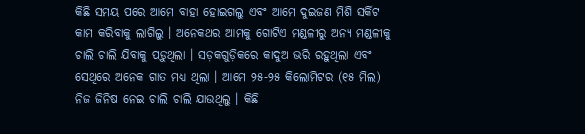କିଛି ସମୟ ପରେ ଆମେ ବାହା ହୋଇଗଲୁ ଏବଂ ଆମେ ଦୁଇଜଣ ମିଶି ସର୍କିଟ କାମ କରିବାକୁ ଲାଗିଲୁ । ଅନେକଥର ଆମକୁ ଗୋଟିଏ ମଣ୍ଡଳୀରୁ ଅନ୍ୟ ମଣ୍ଡଳୀକୁ ଚାଲି ଚାଲି ଯିବାକୁ ପଡ଼ୁଥିଲା । ସଡ଼କଗୁଡ଼ିକରେ କାଦୁଅ ଭରି ରହୁଥିଲା ଏବଂ ସେଥିରେ ଅନେକ ଗାତ ମଧ୍ୟ ଥିଲା । ଆମେ ୨୫-୨୫ କିଲୋମିଟର (୧୫ ମିଲ) ନିଜ ଜିନିଷ ନେଇ ଚାଲି ଚାଲି ଯାଉଥିଲୁ । କିଛି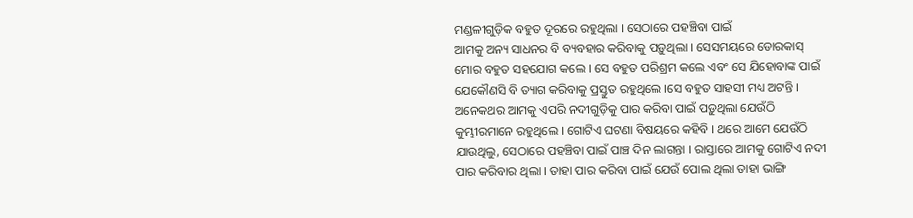ମଣ୍ଡଳୀଗୁଡ଼ିକ ବହୁତ ଦୂରରେ ରହୁଥିଲା । ସେଠାରେ ପହଞ୍ଚିବା ପାଇଁ
ଆମକୁ ଅନ୍ୟ ସାଧନର ବି ବ୍ୟବହାର କରିବାକୁ ପଡ଼ୁଥିଲା । ସେସମୟରେ ଡୋରକାସ୍ ମୋର ବହୁତ ସହଯୋଗ କଲେ । ସେ ବହୁତ ପରିଶ୍ରମ କଲେ ଏବଂ ସେ ଯିହୋବାଙ୍କ ପାଇଁ ଯେକୌଣସି ବି ତ୍ୟାଗ କରିବାକୁ ପ୍ରସ୍ତୁତ ରହୁଥିଲେ ।ସେ ବହୁତ ସାହସୀ ମଧ୍ୟ ଅଟନ୍ତି । ଅନେକଥର ଆମକୁ ଏପରି ନଦୀଗୁଡ଼ିକୁ ପାର କରିବା ପାଇଁ ପଡ଼ୁଥିଲା ଯେଉଁଠି କୁମ୍ଭୀରମାନେ ରହୁଥିଲେ । ଗୋଟିଏ ଘଟଣା ବିଷୟରେ କହିବି । ଥରେ ଆମେ ଯେଉଁଠି ଯାଉଥିଲୁ, ସେଠାରେ ପହଞ୍ଚିବା ପାଇଁ ପାଞ୍ଚ ଦିନ ଲାଗନ୍ତା । ରାସ୍ତାରେ ଆମକୁ ଗୋଟିଏ ନଦୀ ପାର କରିବାର ଥିଲା । ତାହା ପାର କରିବା ପାଇଁ ଯେଉଁ ପୋଲ ଥିଲା ତାହା ଭାଙ୍ଗି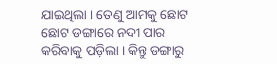ଯାଇଥିଲା । ତେଣୁ ଆମକୁ ଛୋଟ ଛୋଟ ଡଙ୍ଗାରେ ନଦୀ ପାର କରିବାକୁ ପଡ଼ିଲା । କିନ୍ତୁ ଡଙ୍ଗାରୁ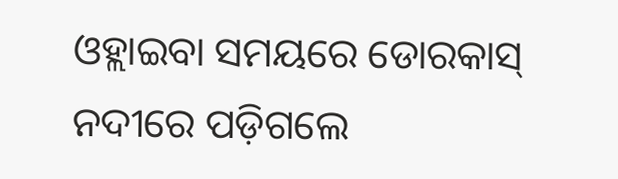ଓହ୍ଲାଇବା ସମୟରେ ଡୋରକାସ୍ ନଦୀରେ ପଡ଼ିଗଲେ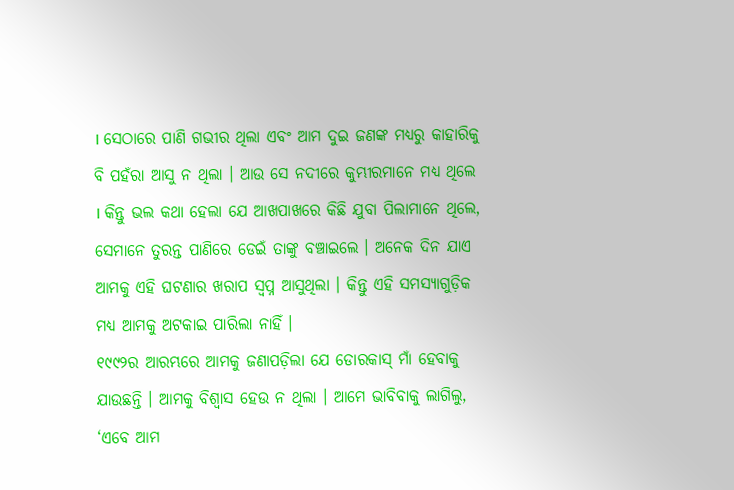। ସେଠାରେ ପାଣି ଗଭୀର ଥିଲା ଏବଂ ଆମ ଦୁଇ ଜଣଙ୍କ ମଧ୍ୟରୁ କାହାରିକୁ ବି ପହଁରା ଆସୁ ନ ଥିଲା । ଆଉ ସେ ନଦୀରେ କୁମ୍ଭୀରମାନେ ମଧ୍ୟ ଥିଲେ । କିନ୍ତୁ ଭଲ କଥା ହେଲା ଯେ ଆଖପାଖରେ କିଛି ଯୁବା ପିଲାମାନେ ଥିଲେ, ସେମାନେ ତୁରନ୍ତ ପାଣିରେ ଡେଇଁ ତାଙ୍କୁ ବଞ୍ଚାଇଲେ । ଅନେକ ଦିନ ଯାଏ ଆମକୁ ଏହି ଘଟଣାର ଖରାପ ସ୍ୱପ୍ନ ଆସୁଥିଲା । କିନ୍ତୁ ଏହି ସମସ୍ୟାଗୁଡ଼ିକ ମଧ୍ୟ ଆମକୁ ଅଟକାଇ ପାରିଲା ନାହିଁ ।
୧୯୯୨ର ଆରମ୍ଭରେ ଆମକୁ ଜଣାପଡ଼ିଲା ଯେ ଡୋରକାସ୍ ମାଁ ହେବାକୁ ଯାଉଛନ୍ତି । ଆମକୁ ବିଶ୍ୱାସ ହେଉ ନ ଥିଲା । ଆମେ ଭାବିବାକୁ ଲାଗିଲୁ, ‘ଏବେ ଆମ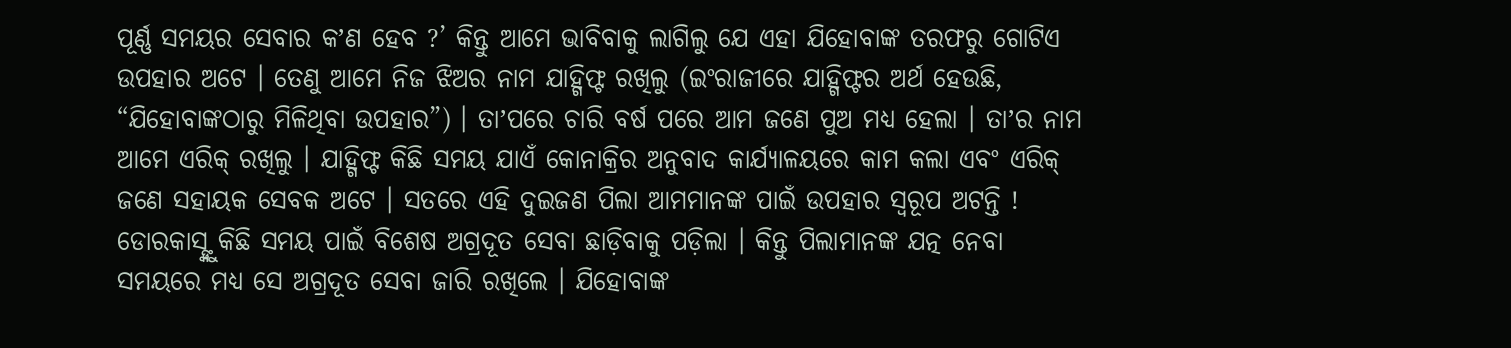ପୂର୍ଣ୍ଣ ସମୟର ସେବାର କʼଣ ହେବ ?’ କିନ୍ତୁ ଆମେ ଭାବିବାକୁ ଲାଗିଲୁ ଯେ ଏହା ଯିହୋବାଙ୍କ ତରଫରୁ ଗୋଟିଏ ଉପହାର ଅଟେ । ତେଣୁ ଆମେ ନିଜ ଝିଅର ନାମ ଯାହ୍ଗିଫ୍ଟ ରଖିଲୁ (ଇଂରାଜୀରେ ଯାହ୍ଗିଫ୍ଟର ଅର୍ଥ ହେଉଛି, “ଯିହୋବାଙ୍କଠାରୁ ମିଳିଥିବା ଉପହାର”) । ତାʼପରେ ଚାରି ବର୍ଷ ପରେ ଆମ ଜଣେ ପୁଅ ମଧ୍ୟ ହେଲା । ତାʼର ନାମ ଆମେ ଏରିକ୍ ରଖିଲୁ । ଯାହ୍ଗିଫ୍ଟ କିଛି ସମୟ ଯାଏଁ କୋନାକ୍ରିର ଅନୁବାଦ କାର୍ଯ୍ୟାଳୟରେ କାମ କଲା ଏବଂ ଏରିକ୍ ଜଣେ ସହାୟକ ସେବକ ଅଟେ । ସତରେ ଏହି ଦୁଇଜଣ ପିଲା ଆମମାନଙ୍କ ପାଇଁ ଉପହାର ସ୍ୱରୂପ ଅଟନ୍ତି !
ଡୋରକାସ୍ଙ୍କୁ କିଛି ସମୟ ପାଇଁ ବିଶେଷ ଅଗ୍ରଦୂତ ସେବା ଛାଡ଼ିବାକୁ ପଡ଼ିଲା । କିନ୍ତୁ ପିଲାମାନଙ୍କ ଯତ୍ନ ନେବା ସମୟରେ ମଧ୍ୟ ସେ ଅଗ୍ରଦୂତ ସେବା ଜାରି ରଖିଲେ । ଯିହୋବାଙ୍କ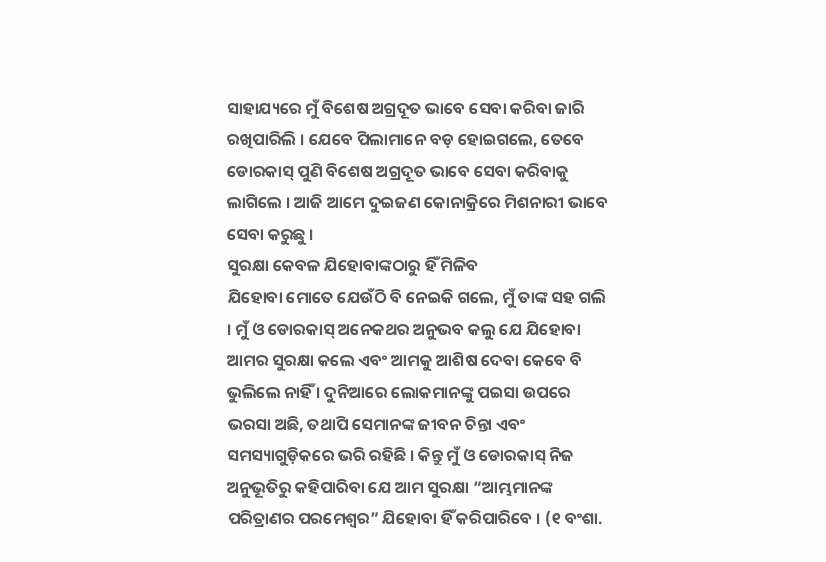ସାହାଯ୍ୟରେ ମୁଁ ବିଶେଷ ଅଗ୍ରଦୂତ ଭାବେ ସେବା କରିବା ଜାରି ରଖିପାରିଲି । ଯେବେ ପିଲାମାନେ ବଡ଼ ହୋଇଗଲେ, ତେବେ ଡୋରକାସ୍ ପୁଣି ବିଶେଷ ଅଗ୍ରଦୂତ ଭାବେ ସେବା କରିବାକୁ ଲାଗିଲେ । ଆଜି ଆମେ ଦୁଇଜଣ କୋନାକ୍ରିରେ ମିଶନାରୀ ଭାବେ ସେବା କରୁଛୁ ।
ସୁରକ୍ଷା କେବଳ ଯିହୋବାଙ୍କଠାରୁ ହିଁ ମିଳିବ
ଯିହୋବା ମୋତେ ଯେଉଁଠି ବି ନେଇକି ଗଲେ, ମୁଁ ତାଙ୍କ ସହ ଗଲି । ମୁଁ ଓ ଡୋରକାସ୍ ଅନେକଥର ଅନୁଭବ କଲୁ ଯେ ଯିହୋବା ଆମର ସୁରକ୍ଷା କଲେ ଏବଂ ଆମକୁ ଆଶିଷ ଦେବା କେବେ ବି ଭୁଲିଲେ ନାହିଁ । ଦୁନିଆରେ ଲୋକମାନଙ୍କୁ ପଇସା ଉପରେ ଭରସା ଅଛି, ତଥାପି ସେମାନଙ୍କ ଜୀବନ ଚିନ୍ତା ଏବଂ ସମସ୍ୟାଗୁଡ଼ିକରେ ଭରି ରହିଛି । କିନ୍ତୁ ମୁଁ ଓ ଡୋରକାସ୍ ନିଜ ଅନୁଭୂତିରୁ କହିପାରିବା ଯେ ଆମ ସୁରକ୍ଷା “ଆମ୍ଭମାନଙ୍କ ପରିତ୍ରାଣର ପରମେଶ୍ୱର” ଯିହୋବା ହିଁ କରିପାରିବେ । (୧ ବଂଶା.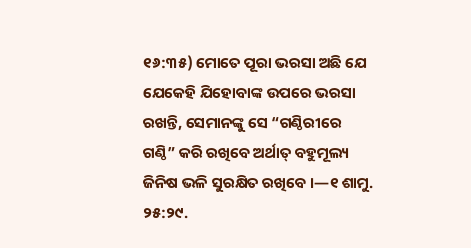୧୬:୩୫) ମୋତେ ପୂରା ଭରସା ଅଛି ଯେ ଯେକେହି ଯିହୋବାଙ୍କ ଉପରେ ଭରସା ରଖନ୍ତି, ସେମାନଙ୍କୁ ସେ “ଗଣ୍ଠିରୀରେ ଗଣ୍ଠି” କରି ରଖିବେ ଅର୍ଥାତ୍ ବହୁମୂଲ୍ୟ ଜିନିଷ ଭଳି ସୁରକ୍ଷିତ ରଖିବେ ।—୧ ଶାମୁ. ୨୫:୨୯.